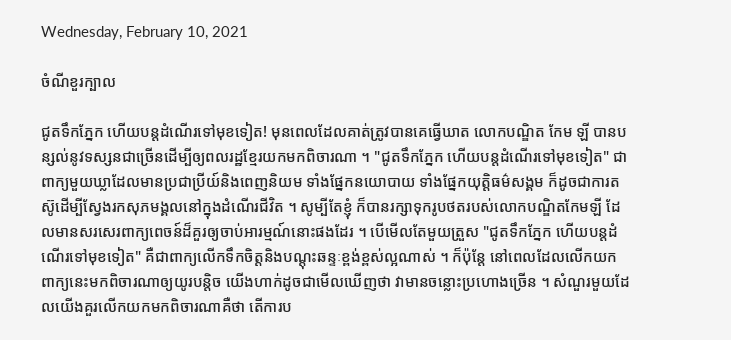Wednesday, February 10, 2021

ចំណីខួរក្បាល

ជូតទឹកភ្នែក ហើយបន្តដំណើរទៅមុខទៀត! មុនពេលដែលគាត់ត្រូវបានគេធ្វើឃាត លោកបណ្ឌិត កែម ឡី បានបន្សល់នូវទស្សនជាច្រើនដើម្បីឲ្យពលរដ្ឋខ្មែរយកមកពិចារណា ។ "ជូតទឹកភ្នែក ហើយបន្តដំណើរទៅមុខទៀត" ជាពាក្យមួយឃ្លាដែលមានប្រជាប្រីយ៍និងពេញនិយម ទាំងផ្នែកនយោបាយ ទាំងផ្នែកយុត្តិធម៌សង្គម ក៏ដូចជាការតស៊ូដើម្បីស្វែងរកសុភមង្គលនៅក្នុងដំណើរជីវិត ។ សូម្បីតែខ្ញុំ ក៏បានរក្សាទុករូបថតរបស់លោកបណ្ឌិតកែមឡី ដែលមានសរសេរពាក្យពេចន៍ដ៏គួរឲ្យចាប់អារម្មណ៍នោះផងដែរ ។ បើមើលតែមួយត្រួស "ជូតទឹកភ្នែក ហើយបន្តដំណើរទៅមុខទៀត" គឺជាពាក្យលើកទឹកចិត្តនិងបណ្តុះឆន្ទៈខ្ពង់ខ្ពស់ល្អណាស់ ។ ក៏ប៉ុន្តែ នៅពេលដែលលើកយកពាក្យនេះមកពិចារណាឲ្យយូរបន្តិច យើងហាក់ដូចជាមើលឃើញថា វាមានចន្លោះប្រហោងច្រើន ។ សំណួរមួយដែលយើងគួរលើកយកមកពិចារណាគឺថា តើការប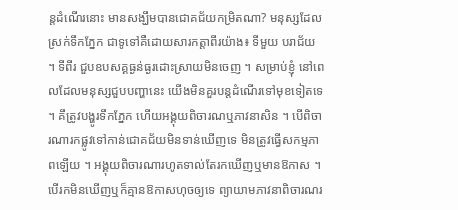ន្តដំណើរនោះ មានសង្ឃឹមបានជោគជ័យកម្រិតណា? មនុស្សដែលស្រក់ទឹកភ្នែក ជាទូទៅគឺដោយសារកត្តាពីរយ៉ាង៖ ទីមួយ បរាជ័យ ។ ទីពីរ ជួបឧបសគ្គធ្ងន់ធ្ងរដោះស្រាយមិនចេញ ។ សម្រាប់ខ្ញុំ នៅពេលដែលមនុស្សជួបបញ្ហានេះ យើងមិនគួរបន្តដំណើរទៅមុខទៀតទេ ។ គឹត្រូវបង្ហូរទឹកភ្នែក ហើយអង្គុយពិចារណឬភាវនាសិន ។ បើពិចារណារកផ្លូវទៅកាន់ជោគជ័យមិនទាន់ឃើញទេ មិនត្រូវធ្វើសកម្មភាពឡើយ ។ អង្គុយពិចារណារហូតទាល់តែរកឃើញឬមានឱកាស ។ បើរកមិនឃើញឬក៏គ្មានឱកាសហុចឲ្យទេ ព្យាយាមភាវនាពិចារណរ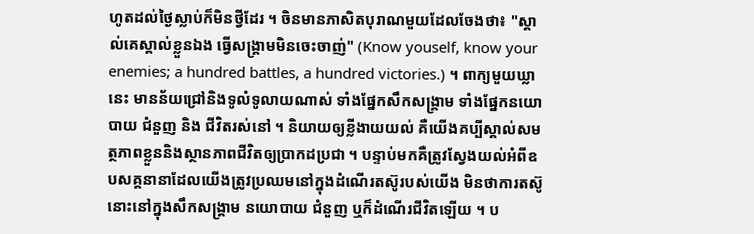ហូតដល់ថ្ងៃស្លាប់ក៏មិនថ្វីដែរ ។ ចិនមានភាសិតបុរាណមួយដែលចែងថា៖ "ស្គាល់គេស្គាល់ខ្លួនឯង ធ្វើសង្គ្រាមមិនចេះចាញ់" (Know youself, know your enemies; a hundred battles, a hundred victories.) ។ ពាក្យមួយឃ្លានេះ មានន័យជ្រៅនិងទូលំទូលាយណាស់ ទាំងផ្នែកសឹកសង្គ្រាម ទាំងផ្នែកនយោបាយ ជំនួញ និង ជីវិតរស់នៅ ។ និយាយឲ្យខ្លីងាយយល់ គឺយើងគប្បីស្គាល់សមត្ថភាពខ្លួននិងស្ថានភាពជីវិតឲ្យប្រាកដប្រជា ។ បន្ទាប់មកគឺត្រូវស្វែងយល់អំពីឧបសគ្គនានាដែលយើងត្រូវប្រឈមនៅក្នុងដំណើរតស៊ូរបស់យើង មិនថាការតស៊ូនោះនៅក្នុងសឹកសង្គ្រាម នយោបាយ ជំនួញ ឬក៏ដំណើរជីវិតឡើយ ។ ប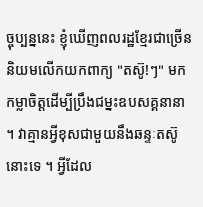ច្ចុប្បន្ននេះ ខ្ញុំឃើញពលរដ្ឋខ្មែរជាច្រើននិយមលើកយកពាក្យ "តស៊ូ!ៗ" មកកម្លាចិត្តដើម្បីប្រឹងជម្នះឧបសគ្គនានា ។ វាគ្មានអ្វីខុសជាមួយនឹងឆន្ទៈតស៊ូនោះទេ ។ អ្វីដែល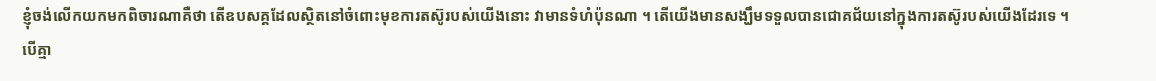ខ្ញុំចង់លើកយកមកពិចារណាគឺថា តើឧបសគ្គដែលស្ថិតនៅចំពោះមុខការតស៊ូរបស់យើងនោះ វាមានទំហំប៉ុនណា ។ តើយើងមានសង្ឃឹមទទួលបានជោគជ័យនៅក្នុងការតស៊ូរបស់យើងដែរទេ ។ បើគ្មា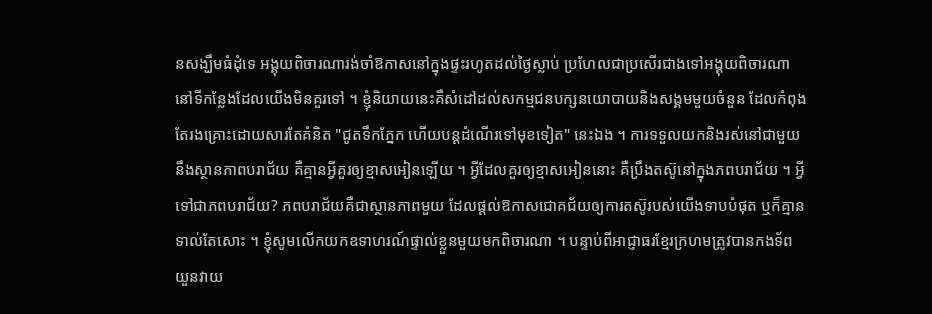នសង្ឃឹមធំដុំទេ អង្គុយពិចារណារង់ចាំឱកាសនៅក្នុងផ្ទះរហូតដល់ថ្ងៃស្លាប់ ប្រហែលជាប្រសើរជាងទៅអង្គុយពិចារណានៅទីកន្លែងដែលយើងមិនគួរទៅ ។ ខ្ញុំនិយាយនេះគឺសំដៅដល់សកម្មជនបក្សនយោបាយនិងសង្គមមួយចំនួន ដែលកំពុងតែរងគ្រោះដោយសារតែគំនិត "ជូតទឹកភ្នែក ហើយបន្តដំណើរទៅមុខទៀត" នេះឯង ។ ការទទួលយកនិងរស់នៅជាមួយនឹងស្ថានភាពបរាជ័យ គឺគ្មានអ្វីគួរឲ្យខ្មាសអៀនឡើយ ។ អ្វីដែលគួរឲ្យខ្មាសអៀននោះ គឺប្រឹងតស៊ូនៅក្នុងភពបរាជ័យ ។ អ្វីទៅជាភពបរាជ័យ? ភពបរាជ័យគឺជាស្ថានភាពមួយ ដែលផ្តល់ឱកាសជោគជ័យឲ្យការតស៊ូរបស់យើងទាបបំផុត ឬក៏គ្មានទាល់តែសោះ ។ ខ្ញុំសូមលើកយកឧទាហរណ៍ផ្ទាល់ខ្លួនមួយមកពិចារណា ។ បន្ទាប់ពីអាជ្ញាធរខ្មែរក្រហមត្រូវបានកងទ័ពយួនវាយ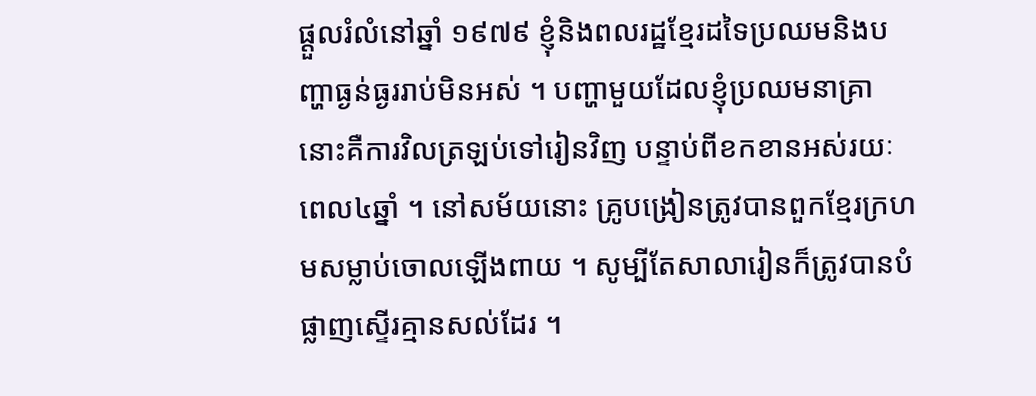ផ្តួលរំលំនៅឆ្នាំ ១៩៧៩ ខ្ញុំនិងពលរដ្ឋខ្មែរដទៃប្រឈមនិងបញ្ហាធ្ងន់ធ្ងររាប់មិនអស់ ។ បញ្ហាមួយដែលខ្ញុំប្រឈមនាគ្រានោះគឺការវិលត្រឡប់ទៅរៀនវិញ បន្ទាប់ពីខកខានអស់រយៈពេល៤ឆ្នាំ ។ នៅសម័យនោះ គ្រូបង្រៀនត្រូវបានពួកខ្មែរក្រហមសម្លាប់ចោលឡើងពាយ ។ សូម្បីតែសាលារៀនក៏ត្រូវបានបំផ្លាញស្ទើរគ្មានសល់ដែរ ។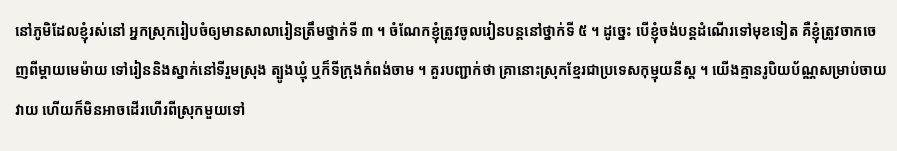នៅភូមិដែលខ្ញុំរស់នៅ អ្នកស្រុករៀបចំឲ្យមានសាលារៀនត្រឹមថ្នាក់ទី ៣ ។ ចំណែកខ្ញុំត្រូវចូលរៀនបន្តនៅថ្នាក់ទី ៥ ។ ដូច្នេះ បើខ្ញុំចង់បន្តដំណើរទៅមុខទៀត គឺខ្ញុំត្រូវចាកចេញពីម្តាយមេម៉ាយ ទៅរៀននិងស្នាក់នៅទីរួមស្រុង ត្បូងឃ្មុំ ឬក៏ទីក្រុងកំពង់ចាម ។ គួរបញ្ជាក់ថា គ្រានោះស្រុកខ្មែរជាប្រទេសកុម្មុយនីស្ត ។ យើងគ្មានរូបិយប័ណ្ណសម្រាប់ចាយវាយ ហើយក៏មិនអាចដើរហើរពីស្រុកមួយទៅ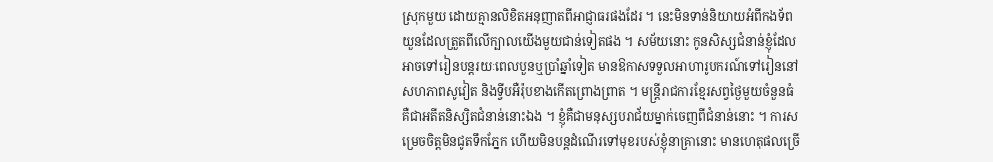ស្រុកមួយ ដោយគ្មានលិខិតអនុញាតពីអាជ្ញាធរផងដែរ ។ នេះមិនទាន់និយាយអំពីកងទ័ពយួនដែលត្រួតពីលើក្បាលយើងមួយជាន់ទៀតផង ។ សម័យនោះ កូនសិស្សជំនាន់ខ្ញុំដែលអាចទៅរៀនបន្តរយៈពេលបួនឬប្រាំឆ្នាំទៀត មានឱកាសទទួលអាហារូបករណ៍ទៅរៀននៅសហភាពសូវៀត និងទ្វីបអឺរ៉ុបខាងកើតព្រោងព្រាត ។ មន្ត្រីរាជការខ្មែរសព្វថ្ងៃមួយចំនួនធំ គឺជាអតីតនិស្សិតជំនាន់នោះឯង ។ ខ្ញុំគឺជាមនុស្សបរាជ័យម្នាក់ចេញពីជំនាន់នោះ ។ ការសម្រេចចិត្តមិនជូតទឹកភ្នែក ហើយមិនបន្តដំណើរទៅមុខរបស់ខ្ញុំនាគ្រានោះ មានហេតុផលច្រើ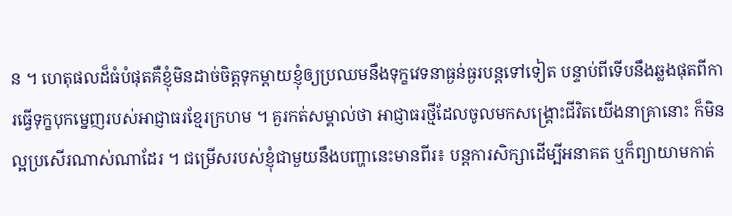ន ។ ហេតុផលដ៏ធំបំផុតគឺខ្ញុំមិនដាច់ចិត្តទុកម្តាយខ្ញុំឲ្យប្រឈមនឹងទុក្ខវេទនាធ្ងន់ធ្ងរបន្តទៅទៀត បន្ទាប់ពីទើបនឹងឆ្លងផុតពីការធ្វើទុក្ខបុកម្នេញរបស់អាជ្ញាធរខ្មែរក្រហម ។ គួរកត់សម្គាល់ថា អាជ្ញាធរថ្មីដែលចូលមកសង្គ្រោះជីវិតយើងនាគ្រានោះ ក៏មិនល្អប្រសើរណាស់ណាដែរ ។ ជម្រើសរបស់ខ្ញុំជាមួយនឹងបញ្ហានេះមានពីរ៖ បន្តការសិក្សាដើម្បីអនាគត ឬក៏ព្យាយាមកាត់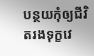បន្ថយកុំឲ្យជីវិតរងទុក្ខវេ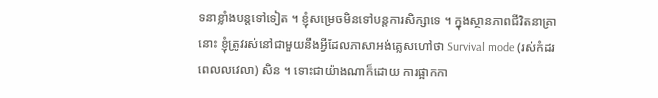ទនាខ្លាំងបន្តទៅទៀត ។ ខ្ញុំសម្រេចមិនទៅបន្តការសិក្សាទេ ។ ក្នុងស្ថានភាពជីវិតនាគ្រានោះ ខ្ញុំត្រូវរស់នៅជាមួយនឹងអ្វីដែលភាសាអង់គ្លេសហៅថា Survival mode (រស់កំដរពេលលវេលា) សិន ។ ទោះជាយ៉ាងណាក៏ដោយ ការផ្អាកកា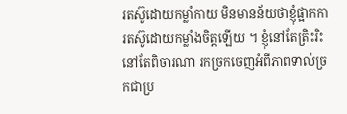រតស៊ូដោយកម្លាំកាយ មិនមានន័យថាខ្ញុំផ្អាកការតស៊ូដោយកម្លាំងចិត្តឡើយ ។ ខ្ញុំនៅតែត្រិះរិះ នៅតែពិចារណា រកច្រកចេញអំពីភាពទាល់ច្រកជាប្រ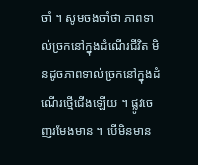ចាំ ។ សូមចងចាំថា ភាពទាល់ច្រកនៅក្នុងដំណើរជីវិត មិនដូចភាពទាល់ច្រកនៅក្នុងដំណើរថ្មើជើងឡើយ ។ ផ្លូវចេញរមែងមាន ។ បើមិនមាន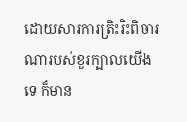ដោយសារការត្រិះរិះពិចារណារបស់ខួរក្បាលយើងទេ ក៏មាន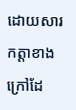ដោយសារកត្តាខាងក្រៅដែ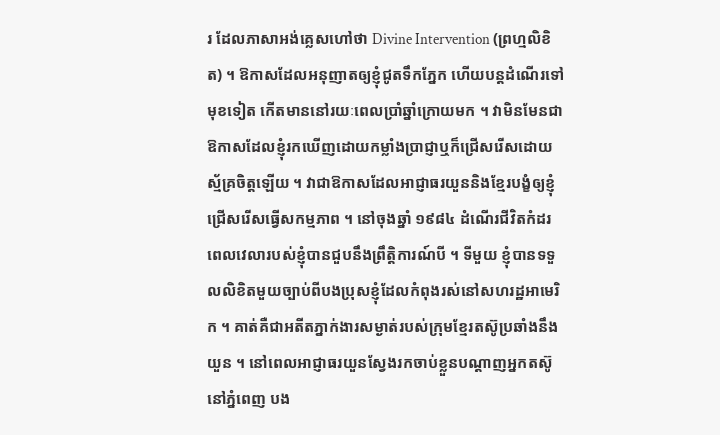រ ដែលភាសាអង់គ្លេសហៅថា Divine Intervention (ព្រហ្មលិខិត) ។ ឱកាសដែលអនុញាតឲ្យខ្ញុំជូតទឹកភ្នែក ហើយបន្តដំណើរទៅមុខទៀត កើតមាននៅរយៈពេលប្រាំឆ្នាំក្រោយមក ។ វាមិនមែនជាឱកាសដែលខ្ញុំរកឃើញដោយកម្លាំងប្រាជ្ញាឬក៏ជ្រើសរើសដោយស្ម័គ្រចិត្តឡើយ ។ វាជាឱកាសដែលអាជ្ញាធរយួននិងខ្មែរបង្ខំឲ្យខ្ញុំជ្រើសរើសធ្វើសកម្មភាព ។ នៅចុងឆ្នាំ ១៩៨៤ ដំណើរជីវិតកំដរពេលវេលារបស់ខ្ញុំបានជួបនឹងព្រឹត្តិការណ៍បី ។ ទីមួយ ខ្ញុំបានទទួលលិខិតមួយច្បាប់ពីបងប្រុសខ្ញុំដែលកំពុងរស់នៅសហរដ្ឋអាមេរិក ។ គាត់គឺជាអតីតភ្នាក់ងារសម្ងាត់របស់ក្រុមខ្មែរតស៊ូប្រឆាំងនឹងយួន ។ នៅពេលអាជ្ញាធរយួនស្វែងរកចាប់ខ្លួនបណ្តាញអ្នកតស៊ូនៅភ្នំពេញ បង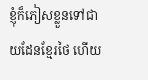ខ្ញុំក៏ភៀសខ្លួនទៅជាយដែនខ្មែរថៃ ហើយ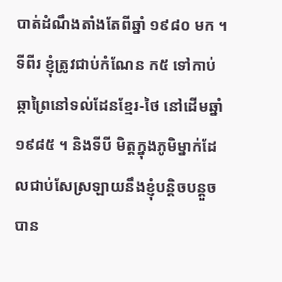បាត់ដំណឹងតាំងតែពីឆ្នាំ ១៩៨០ មក ។ ទីពីរ ខ្ញុំត្រូវជាប់កំណែន ក៥ ទៅកាប់ឆ្កាព្រៃនៅទល់ដែនខ្មែរ-ថៃ នៅដើមឆ្នាំ ១៩៨៥ ។ និងទីបី មិត្តក្នុងភូមិម្នាក់ដែលជាប់សែស្រឡាយនឹងខ្ញុំបន្តិចបន្តួចបាន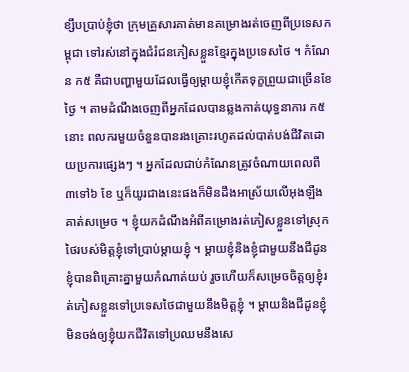ខ្សឹបប្រាប់ខ្ញុំថា ក្រុមគ្រួសារគាត់មានគម្រោងរត់ចេញពីប្រទេសកម្ពុជា ទៅរស់នៅក្នុងជំរំជនភៀសខ្លួនខ្មែរក្នុងប្រទេសថៃ ។ កំណែន ក៥ គឺជាបញ្ហាមួយដែលធ្វើឲ្យម្តាយខ្ញុំកើតទុក្ខព្រួយជាច្រើនខែថ្ងៃ ។ តាមដំណឹងចេញពីអ្នកដែលបានឆ្លងកាត់យុទ្ធនាការ ក៥ នោះ ពលករមួយចំនួនបានរងគ្រោះរហូតដល់បាត់បង់ជីវិតដោយប្រការផ្សេងៗ ។ អ្នកដែលជាប់កំណែនត្រូវចំណាយពេលពី ៣ទៅ៦ ខែ ឬក៏យូរជាងនេះផងក៏មិនដឹងអាស្រ័យលើអុងឡឺងគាត់សម្រេច ។ ខ្ញុំយកដំណឹងអំពីគម្រោងរត់ភៀសខ្លួនទៅស្រុកថៃរបស់មិត្តខ្ញុំទៅប្រាប់ម្តាយខ្ញុំ ។ ម្តាយខ្ញុំនិងខ្ញុំជាមួយនឹងជីដូនខ្ញុំបានពិគ្រោះគ្នាមួយកំណាត់យប់ រួចហើយក៏សម្រេចចិត្តឲ្យខ្ញុំរត់ភៀសខ្លួនទៅប្រទេសថៃជាមួយនឹងមិត្តខ្ញុំ ។ ម្តាយនិងជីដូនខ្ញុំមិនចង់ឲ្យខ្ញុំយកជីវិតទៅប្រឈមនឹងសេ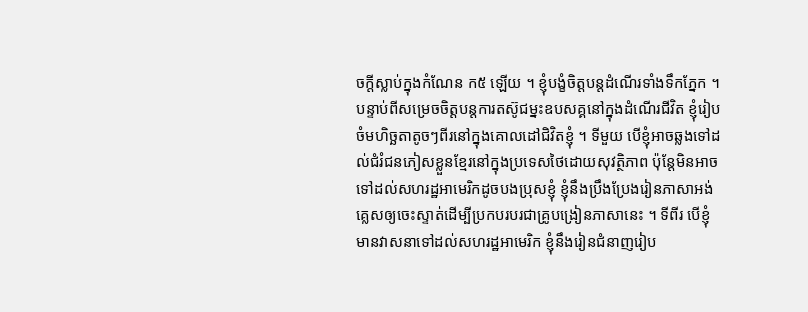ចក្តីស្លាប់ក្នុងកំណែន ក៥ ឡើយ ។ ខ្ញុំបង្ខំចិត្តបន្តដំណើរទាំងទឹកភ្នែក ។ បន្ទាប់ពីសម្រេចចិត្តបន្តការតស៊ូជម្នះឧបសគ្គនៅក្នុងដំណើរជីវិត ខ្ញុំរៀបចំមហិច្ឆតាតូចៗពីរនៅក្នុងគោលដៅជិវិតខ្ញុំ ។ ទីមួយ បើខ្ញុំអាចឆ្លងទៅដល់ជំរំជនភៀសខ្លួនខ្មែរនៅក្នុងប្រទេសថៃដោយសុវត្ថិភាព ប៉ុន្តែមិនអាចទៅដល់សហរដ្ឋអាមេរិកដូចបងប្រុសខ្ញុំ ខ្ញុំនឹងប្រឹងប្រែងរៀនភាសាអង់គ្លេសឲ្យចេះស្ទាត់ដើម្បីប្រកបរបរជាគ្រូបង្រៀនភាសានេះ ។ ទីពីរ បើខ្ញុំមានវាសនាទៅដល់សហរដ្ឋអាមេរិក ខ្ញុំនឹងរៀនជំនាញរៀប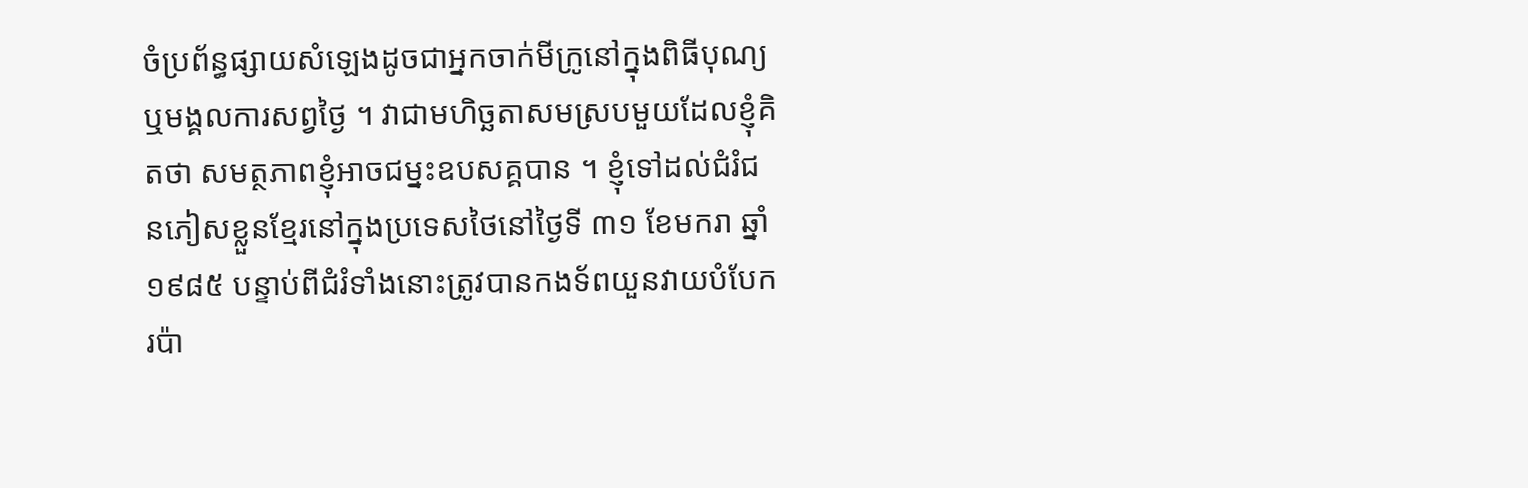ចំប្រព័ន្ធផ្សាយសំឡេងដូចជាអ្នកចាក់មីក្រូនៅក្នុងពិធីបុណ្យឬមង្គលការសព្វថ្ងៃ ។ វាជាមហិច្ឆតាសមស្របមួយដែលខ្ញុំគិតថា សមត្ថភាពខ្ញុំអាចជម្នះឧបសគ្គបាន ។ ខ្ញុំទៅដល់ជំរំជនភៀសខ្លួនខ្មែរនៅក្នុងប្រទេសថៃនៅថ្ងៃទី ៣១ ខែមករា ឆ្នាំ ១៩៨៥ បន្ទាប់ពីជំរំទាំងនោះត្រូវបានកងទ័ពយួនវាយបំបែករប៉ា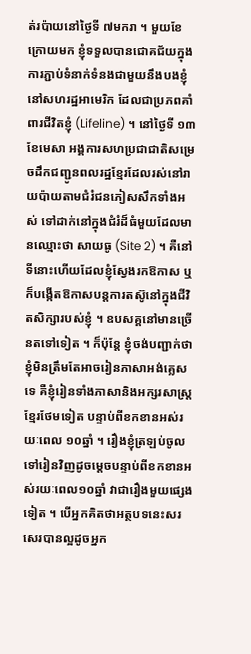ត់រប៉ាយនៅថ្ងៃទី ៧មករា ។ មួយខែក្រោយមក ខ្ញុំទទួលបានជោគជ័យក្នុងការភ្ជាប់ទំនាក់ទំនងជាមួយនឹងបងខ្ញុំនៅសហរដ្ឋអាមេរិក ដែលជាប្រភពគាំពារជីវិតខ្ញុំ (Lifeline) ។ នៅថ្ងៃទី ១៣ ខែមេសា អង្គការសហប្រជាជាតិសម្រេចដឹកជញ្ជូនពលរដ្ឋខ្មែរដែលរស់នៅរាយប៉ាយតាមជំរំជនភៀសសឹកទាំងអស់ ទៅដាក់នៅក្នុងជំរំដ៏ធំមួយដែលមានឈ្មោះថា សាយធូ (Site 2) ។ គឺនៅទីនោះហើយដែលខ្ញុំស្វែងរកឱកាស ឬក៏បង្កើតឱកាសបន្តការតស៊ូនៅក្នុងជីវិតសិក្សារបស់ខ្ញុំ ។ ឧបសគ្គនៅមានច្រើនតទៅទៀត ។ ក៏ប៉ុន្តែ ខ្ញុំចង់បញ្ជាក់ថាខ្ញុំមិនត្រឹមតែអាចរៀនភាសាអង់គ្លេសទេ គឺខ្ញុំរៀនទាំងភាសានិងអក្សរសាស្ត្រខ្មែរថែមទៀត បន្ទាប់ពីខកខានអស់រយៈពេល ១០ឆ្នាំ ។ រឿងខ្ញុំត្រឡប់ចូលទៅរៀនវិញដូចម្តេចបន្ទាប់ពីខកខានអស់រយៈពេល១០ឆ្នាំ វាជារឿងមួយផ្សេងទៀត ។ បើអ្នកគិតថាអត្ថបទនេះសរសេរបានល្អដូចអ្នក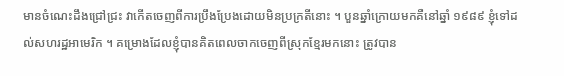មានចំណេះដឹងជ្រៅជ្រះ វាកើតចេញពីការប្រឹងប្រែងដោយមិនប្រក្រតីនោះ ។ បួនឆ្នាំក្រោយមកគឺនៅឆ្នាំ ១៩៨៩ ខ្ញុំទៅដល់សហរដ្ឋអាមេរិក ។ គម្រោងដែលខ្ញុំបានគិតពេលចាកចេញពីស្រុកខ្មែរមកនោះ ត្រូវបាន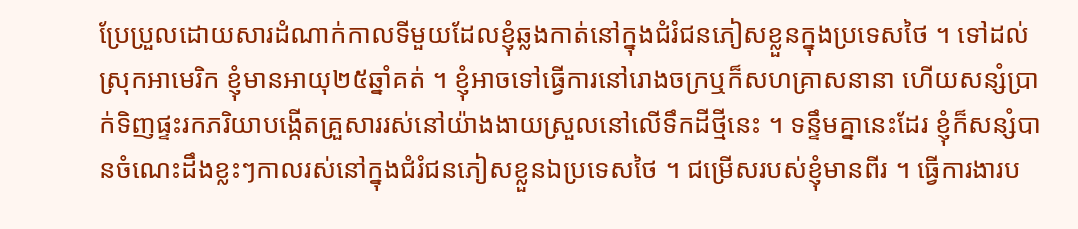ប្រែប្រួលដោយសារដំណាក់កាលទីមួយដែលខ្ញុំឆ្លងកាត់នៅក្នុងជំរំជនភៀសខ្លួនក្នុងប្រទេសថៃ ។ ទៅដល់ស្រុកអាមេរិក ខ្ញុំមានអាយុ២៥ឆ្នាំគត់ ។ ខ្ញុំអាចទៅធ្វើការនៅរោងចក្រឬក៏សហគ្រាសនានា ហើយសន្សំប្រាក់ទិញផ្ទះរកភរិយាបង្កើតគ្រួសាររស់នៅយ៉ាងងាយស្រួលនៅលើទឹកដីថ្មីនេះ ។ ទន្ទឹមគ្នានេះដែរ ខ្ញុំក៏សន្សំបានចំណេះដឹងខ្លះៗកាលរស់នៅក្នុងជំរំជនភៀសខ្លួនឯប្រទេសថៃ ។ ជម្រើសរបស់ខ្ញុំមានពីរ ។ ធ្វើការងារប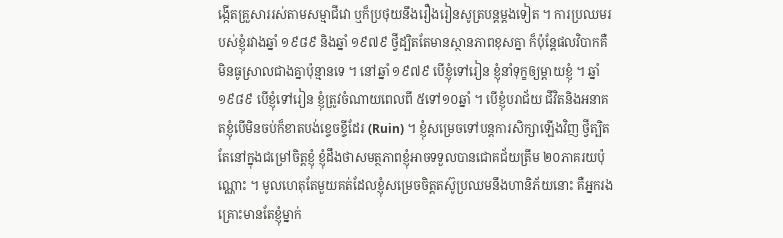ង្កើតគ្រួសាររស់តាមសម្មាជីវោ ឬក៏ប្រថុយនឹងរឿងរៀនសូត្របន្តម្តងទៀត ។ ការប្រឈមរបស់ខ្ញុំរវាងឆ្នាំ ១៩៨៩ និងឆ្នាំ ១៩៧៩ ថ្វីដ្បិតតែមានស្ថានភាពខុសគ្នា ក៏ប៉ុន្តែផលវិបាកគឺមិនធូស្រាលជាងគ្នាប៉ុន្មានទេ ។ នៅឆ្នាំ ១៩៧៩ បើខ្ញុំទៅរៀន ខ្ញុំនាំទុក្ខឲ្យម្តាយខ្ញុំ ។ ឆ្នាំ ១៩៨៩ បើខ្ញុំទៅរៀន ខ្ញុំត្រូវចំណាយពេលពី ៥ទៅ១០ឆ្នាំ ។ បើខ្ញុំបរាជ័យ ជីវិតនិងអនាគតខ្ញុំបើមិនចប់ក៏ខាតបង់ខ្ទេចខ្ទីដែរ (Ruin) ។ ខ្ញុំសម្រេចទៅបន្តការសិក្សាឡើងវិញ ថ្វីត្បិតតែនៅក្នុងជម្រៅចិត្តខ្ញុំ ខ្ញុំដឹងថាសមត្ថភាពខ្ញុំអាចទទួលបានជោគជ័យត្រឹម ២០ភាគរយប៉ុណ្ណោះ ។ មូលហេតុតែមួយគត់ដែលខ្ញុំសម្រេចចិត្តតស៊ូប្រឈមនឹងហានិភ័យនោះ គឺអ្នករងគ្រោះមានតែខ្ញុំម្នាក់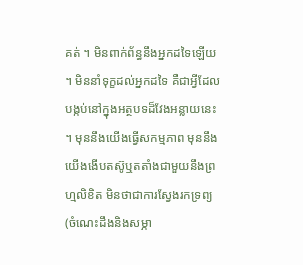គត់ ។ មិនពាក់ព័ន្ធនឹងអ្នកដទៃឡើយ ។ មិននាំទុក្ខដល់អ្នកដទៃ គឺជាអ្វីដែលបង្កប់នៅក្នុងអត្ថបទដ៏វែងអន្លាយនេះ ។ មុននឹងយើងធ្វើសកម្មភាព មុននឹងយើងងើបតស៊ូឬតតាំងជាមួយនឹងព្រហ្មលិខិត មិនថាជាការស្វែងរកទ្រព្យ (ចំណេះដឹងនិងសម្ភា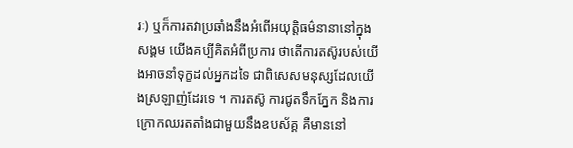រៈ) ឬក៏ការតវាប្រឆាំងនឹងអំពើអយុត្តិធម៌នានានៅក្នុងសង្គម យើងគប្បីគិតអំពីប្រការ ថាតើការតស៊ូរបស់យើងអាចនាំទុក្ខដល់អ្នកដទៃ ជាពិសេសមនុស្សដែលយើងស្រឡាញ់ដែរទេ ។ ការតស៊ូ ការជូតទឹកភ្នែក និងការក្រោកឈរតតាំងជាមួយនឹងឧបស័គ្គ គឺមាននៅ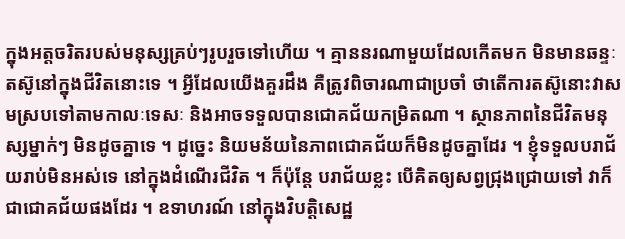ក្នុងអត្តចរិតរបស់មនុស្សគ្រប់ៗរូបរួចទៅហើយ ។ គ្មាននរណាមួយដែលកើតមក មិនមានឆន្ទៈតស៊ូនៅក្នុងជីវិតនោះទេ ។ អ្វីដែលយើងគួរដឹង គឺត្រូវពិចារណាជាប្រចាំ ថាតើការតស៊ូនោះវាសមស្របទៅតាមកាលៈទេសៈ និងអាចទទួលបានជោគជ័យកម្រិតណា ។ ស្ថានភាពនៃជីវិតមនុស្សម្នាក់ៗ មិនដូចគ្នាទេ ។ ដូច្នេះ និយមន័យនៃភាពជោគជ័យក៏មិនដូចគ្នាដែរ ។ ខ្ញុំទទួលបរាជ័យរាប់មិនអស់ទេ នៅក្នុងដំណើរជីវិត ។ ក៏ប៉ុន្តែ បរាជ័យខ្លះ បើគិតឲ្យសព្វជ្រុងជ្រោយទៅ វាក៏ជាជោគជ័យផងដែរ ។ ឧទាហរណ៍ នៅក្នុងវិបត្តិសេដ្ឋ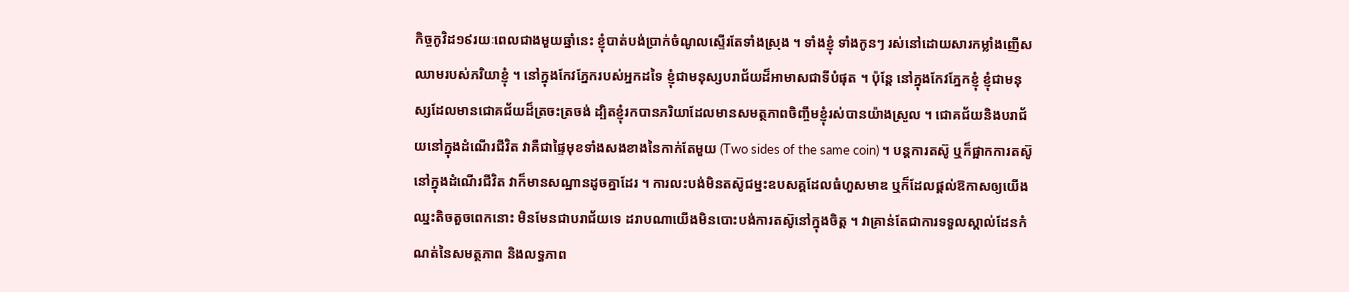កិច្ចកូវិដ១៩រយៈពេលជាងមួយឆ្នាំនេះ ខ្ញុំបាត់បង់ប្រាក់ចំណូលស្ទើរតែទាំងស្រុង ។ ទាំងខ្ញុំ ទាំងកូនៗ រស់នៅដោយសារកម្លាំងញើសឈាមរបស់ភរិយាខ្ញុំ ។ នៅក្នុងកែវភ្នែករបស់អ្នកដទៃ ខ្ញុំជាមនុស្សបរាជ័យដ៏អាមាសជាទីបំផុត ។ ប៉ុន្តែ នៅក្នុងកែវភ្នែកខ្ញុំ ខ្ញុំជាមនុស្សដែលមានជោគជ័យដ៏ត្រចះត្រចង់ ដ្បិតខ្ញុំរកបានភរិយាដែលមានសមត្ថភាពចិញ្ចឹមខ្ញុំរស់បានយ៉ាងស្រួល ។ ជោគជ័យនិងបរាជ័យនៅក្នុងដំណើរជីវិត វាគឺជាផ្ទៃមុខទាំងសងខាងនៃកាក់តែមួយ (Two sides of the same coin) ។ បន្តការតស៊ូ ឬក៏ផ្អាកការតស៊ូនៅក្នុងដំណើរជីវិត វាក៏មានសណ្ឋានដូចគ្នាដែរ ។ ការលះបង់មិនតស៊ូជម្នះឧបសគ្គដែលធំហួសមាឌ ឬក៏ដែលផ្តល់ឱកាសឲ្យយើងឈ្នះតិចតួចពេកនោះ មិនមែនជាបរាជ័យទេ ដរាបណាយើងមិនបោះបង់ការតស៊ូនៅក្នុងចិត្ត ។ វាគ្រាន់តែជាការទទួលស្គាល់ដែនកំណត់នៃសមត្ថភាព និងលទ្ធភាព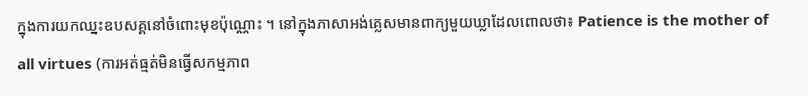ក្នុងការយកឈ្នះឧបសគ្គនៅចំពោះមុខប៉ុណ្ណោះ ។ នៅក្នុងភាសាអង់គ្លេសមានពាក្យមួយឃ្លាដែលពោលថា៖ Patience is the mother of all virtues (ការអត់ធ្មត់មិនធ្វើសកម្មភាព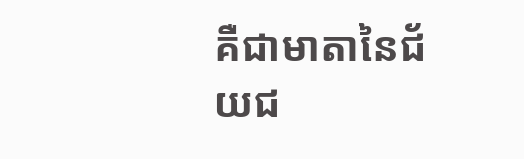គឺជាមាតានៃជ័យជ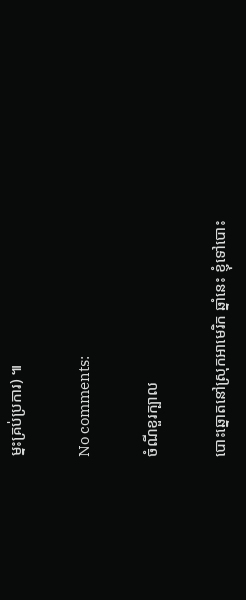ម្នះគ្រប់ប្រការ) ៕

No comments:

ចំណីខួរក្បាល

បោះឆ្នោតនៅស្រុកអាមេរិក ឆ្នាំនេះ ខ្ញុំទៅបោះ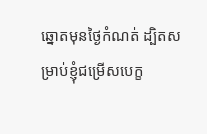ឆ្នោតមុនថ្ងៃកំណត់ ដ្បិតសម្រាប់ខ្ញុំជម្រើសបេក្ខ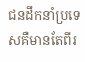ជនដឹកនាំប្រទេសគឺមានតែពីរ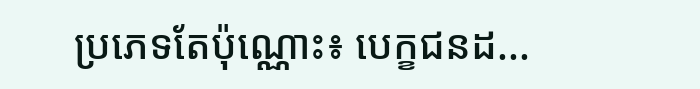ប្រភេទតែប៉ុណ្ណោះ៖ បេក្ខជនដ...